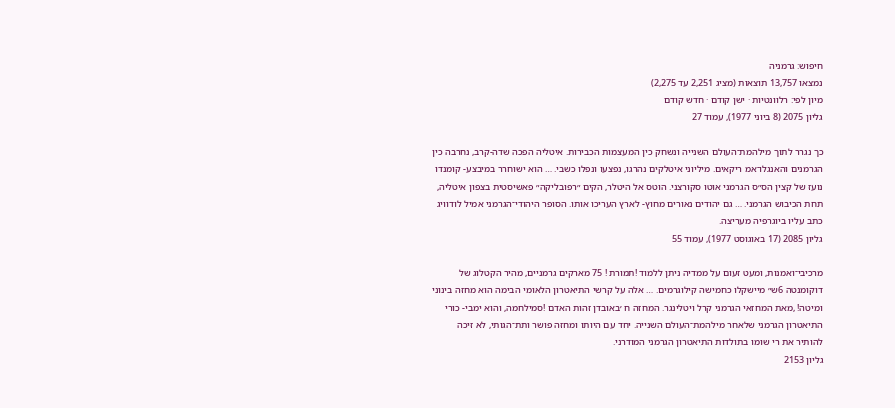חיפוש: גרמניה
נמצאו 13,757 תוצאות (מציג 2,251 עד 2,275)
מיון לפי: רלוונטיות · ישן קודם · חדש קודם
גליון 2075 (8 ביוני 1977), עמוד 27

כך נגרר לתוך מילהמת־העולם השנייה ונשחק כין המעצמות הכבירות. איטליה הפכה שדה-קרב, נחרבה כין הגרמנים והאנגלו־אמ ריקאים. מיליוני איטלקים נהרגו, נפצעו ונפלו כשבי. … הוא ישוחרר במיבצע- קומנדו נועז של קצין הס״ס הגרמני אוטו סקורצני. הוטס אל היטלר, הקים ״רפובליקה״ פאשיסטית בצפון איטליה, תחת הכיבוש הגרמני. … גם יהודים נאורים מחוץ- לארץ העריכו אותו. הסופר היהודי־הגרמני אמיל לודוויג כתב עליו ביוגרפיה מעריצה.
גליון 2085 (17 באוגוסט 1977), עמוד 55

מרכיבי־ואמנות, ומעט זעום על ממדיה ניתן ללמוד !תמורת ! 75 מארקים גרמניים, מהיר הקטלוג של דוקומנטה 6ש״ מיישקלו כחמישה קילוגרמים. … אלה על קרשי התיאטרון הלאומי הבימה הוא מחזה בינוני ומיטה! ,מאת המחזאי הגרמני קרל ויטלינגר. המחזה ח ׳באובדן זהות האדם !סמילחמה, והוא ימבי- כורי התיאטרון הגרמני שלאחר מילהמת־העולם השנייה. יחד עם היותו ומחזה פושר ותת־הגותי, לא זיכה להותיר את רי שומו בתולדות התיאטרון הגרמני המודרני.
גליון 2153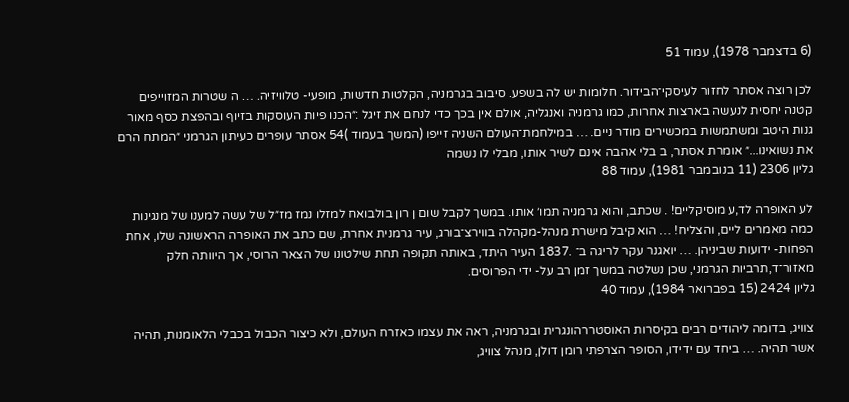(6 בדצמבר 1978), עמוד 51

לכן רוצה אסתר לחזור לעיסקי־הבידור. חלומות יש לה בשפע. סיבוב בגרמניה, הקלטות חדשות, מופעי- טלוויזיה. … ה שטרות המזוייפים קטנה יחסית לנעשה בארצות אחרות, כמו גרמניה ואנגליה, אולם אין בכך כדי לנחם את זיגל :״הכנו פיות העוסקות בזיוף ובהפצת כסף מאור גנות היטב ומשתמשות במכשירים מודר ניים. … במילחמת־העולם השניה זייפו (המשך בעמוד )54 אסתר עופרים כעיתון הגרמני ״המתח הרם את נשואינו...״ אומרת אסתר, ב בלי אהבה אינם לשיר אותו, מבלי לו נשמה
גליון 2306 (11 בנובמבר 1981), עמוד 88

לע האופרה לד,ע מוסיקליים! . שכתב, והוא גרמניה תמו׳ אותו. במשך לקבל שום ן רון בולבואח למזלו נמז מז״ל של עשה למענו של מנגינות כמה מאמרים ליים, והצליח! … הוא קיבל מישרת מנהל-מקהלה בווירצ־בורג, עיר גרמנית אחרת, שם כתב את האופרה הראשונה שלו, אחת הפחות- ידועות שביניהן. … יואגנר עקר לריגה ב־ .1837 העיר היתד, באותה תקופה תחת שילטונו של הצאר הרוסי, אך היוותה חלק מאזור־ד,תרביות הגרמני, שכן נשלטה במשך זמן רב על- ידי הפרוסים.
גליון 2424 (15 בפברואר 1984), עמוד 40

צוויג, בדומה ליהודים רבים בקיסרות האוסטררהונגרית ובגרמניה, ראה את עצמו כאזרח העולם, ולא כיצור הכבול בכבלי הלאומנות, תהיה אשר תהיה. … ביחד עם ידידו, הסופר הצרפתי רומן דולן, מנהל צוויג,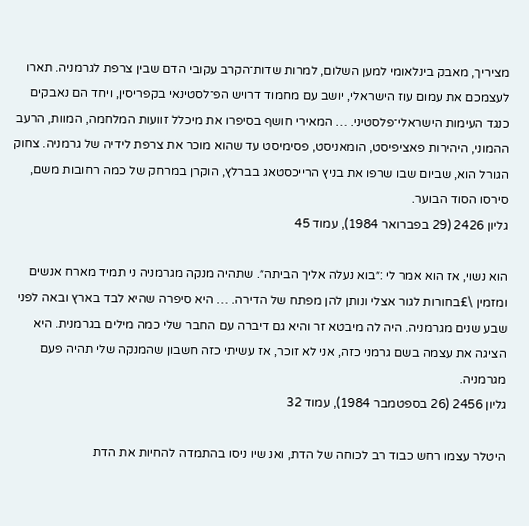מציריך, מאבק בינלאומי למען השלום, למרות שדות־הקרב עקובי הדם שבין צרפת לגרמניה. תארו לעצמכם את עמום עוז הישראלי, יושב עם מחמוד דרויש הפ־לסטינאי בקפריסין, ויחד הם נאבקים כנגד העימות הישראלי־פלסטיני. … המאירי חושף בסיפרו את מיכלל זוועות המלחמה, המוות, הרעב ההמוני, היהירות פאציפיסט, הומאניסט, פסימיסט עד שהוא מוכר את צרפת לידיה של גרמניה. צחוק הגורל הוא, שביום שבו שרפו את בניץ הרייכסטאג בברלץ, הוקרן במרחק של כמה רחובות משם, סירסו הסוד הבוער.
גליון 2426 (29 בפברואר 1984), עמוד 45

הוא נשוי, אז הוא אמר לי :״בוא נעלה אליך הביתה״. שתהיה מנקה מגרמניה ני תמיד מארח אנשים ומזמין \£בחורות לגור אצלי ונותן להן מפתח של הדירה. … היא סיפרה שהיא לבד בארץ ובאה לפני שבע שנים מגרמניה. היה לה מיבטא זר והיא גם דיברה עם החבר שלי כמה מילים בגרמנית. היא הציגה את עצמה בשם גרמני כזה, אני לא זוכר, אז עשיתי כזה חשבון שהמנקה שלי תהיה פעם מגרמניה.
גליון 2456 (26 בספטמבר 1984), עמוד 32

היטלר עצמו רחש כבוד רב לכוחה של הדת, ואנ שיו ניסו בהתמדה להחיות את הדת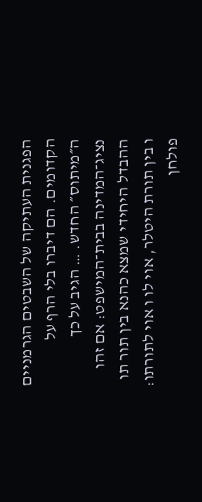הפגנית העתיקה של השבטים הגרמניים הקדומים. הם דיברו בלי הרף על ה״מיתוס״ החדש. … הגיב על כך נציג־המדינה בבית־המישפט: אם זהו ההבדל היחידי שמצא כהנא בין תור תו ו בין תורת היטלר, אוי לו ו אוי לתורתו: פולחן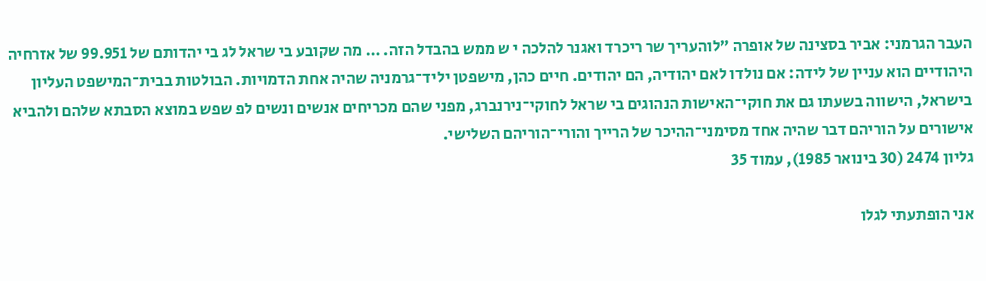העבר הגרמני: אביר בסצינה של אופרה ״לוהעריך שר ריכרד ואגנר להלכה י ש ממש בהבדל הזה. … מה שקובע בי שראל לג בי יהדותם של 99.951 של אזרחיה היהודיים הוא עניין של לידה: אם נולדו לאם יהודיה, הם יהודים. חיים כהן, מישפטן יליד־גרמניה שהיה אחת הדמויות. הבולטות בבית־המישפט העליון בישראל, הישווה בשעתו גם את חוקי־האישות הנהוגים בי שראל לחוקי־נירנברג, מפני שהם מכריחים אנשים ונשים לפ שפש במוצא הסבתא שלהם ולהביא אישורים על הוריהם דבר שהיה אחד מסימני־ההיכר של הרייך והורי־הוריהם השלישי.
גליון 2474 (30 בינואר 1985), עמוד 35

אני הופתעתי לגלו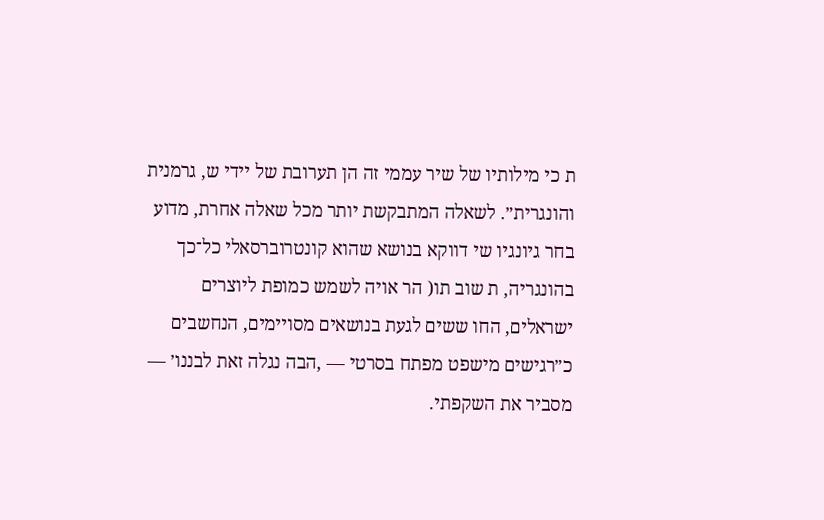ת כי מילותיו של שיר עממי זה הן תערובת של יידי ש, גרמנית והונגרית״. לשאלה המתבקשת יותר מכל שאלה אחרת, מדוע בחר גיונגיו שי דווקא בנושא שהוא קונטרוברסאלי כל־כך בהונגריה, ת שוב תו( הר אויה לשמש כמופת ליוצרים ישראלים, החו ששים לגעת בנושאים מסויימים, הנחשבים כ״רגישים מישפט מפתח בסרטי — ,הבה נגלה זאת לבננו׳ — מסביר את השקפתי.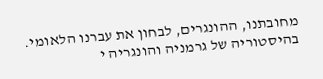מחובתנו, ההונגרים, לבחון את עברנו הלאומי. בהיסטוריה של גרמניה והונגריה י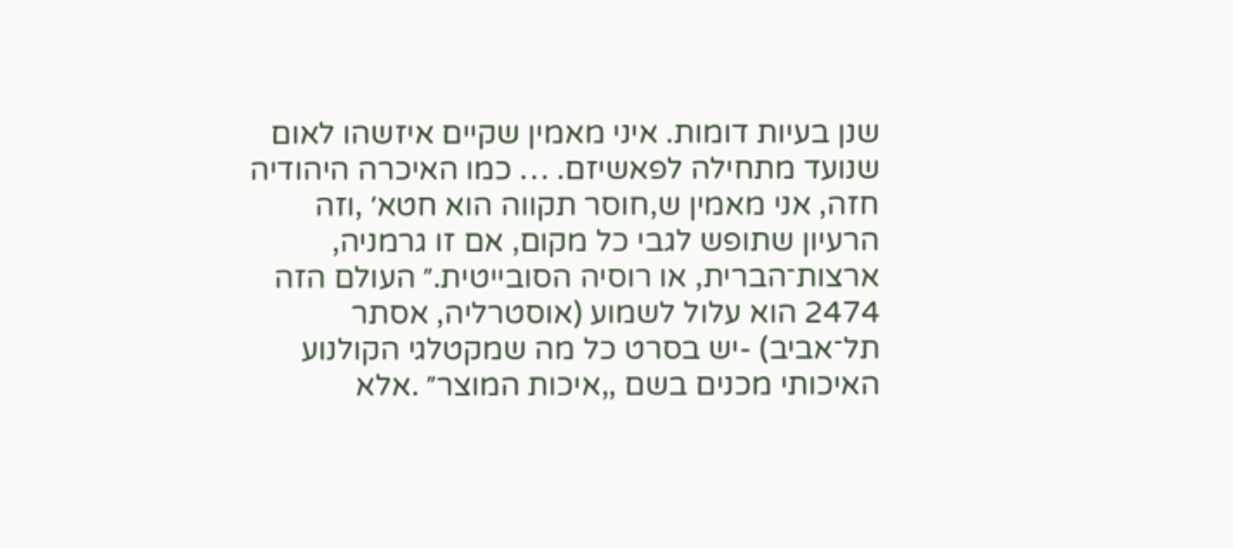שנן בעיות דומות. איני מאמין שקיים איזשהו לאום שנועד מתחילה לפאשיזם. … כמו האיכרה היהודיה חזה, אני מאמין ש,חוסר תקווה הוא חטא׳ ,וזה הרעיון שתופש לגבי כל מקום, אם זו גרמניה, ארצות־הברית, או רוסיה הסובייטית.״ העולם הזה 2474 הוא עלול לשמוע (אוסטרליה, אסתר תל־אביב) -יש בסרט כל מה שמקטלגי הקולנוע האיכותי מכנים בשם ,,איכות המוצר״ .אלא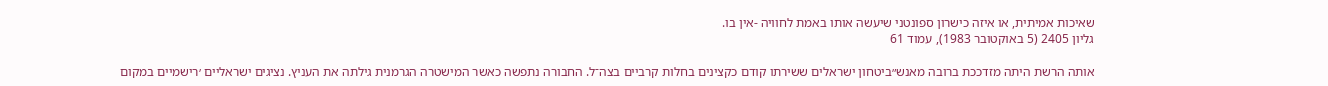שאיכות אמיתית, או איזה כישרון ספונטני שיעשה אותו באמת לחוויה -אין בו.
גליון 2405 (5 באוקטובר 1983), עמוד 61

אותה הרשת היתה מזדככת ברובה מאנש״ביטחון ישראלים ששירתו קודם כקצינים בחלות קרביים בצה־ל. החבורה נתפשה כאשר המישטרה הגרמנית גילתה את העניץ. נציגים ישראליים ׳רישמיים במקום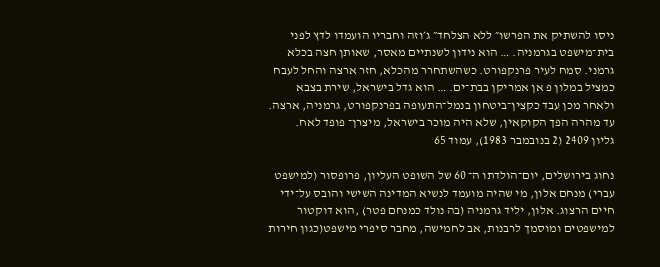ניסו להשתיק את הפרשו״ ללא הצלחד״ ג׳וזה וחבריו הועמדו לדץ לפני בית־מישפט בגרמניה. … הוא נידון לשנתיים מאסר, שאותן חצה בכלא גרמני. סמח לעיר פרנקפורט. כשהשתחרר מהכלא, חזר ארצה והחל לעבח כמציל במלון פ אן אמריקן בבת־ים. … הוא גדל בישראל, שירת בצבא ולאחר מכן עבד כקצין־ביטחון בנמל־התעופה בפרנקפורט, גרמניה, ארצה. עד מהרה הפך הקוקאין, שלא היה מוכר בישראל, מיצרן־ פופד לאח.
גליון 2409 (2 בנובמבר 1983), עמוד 65

נחוג בירושלים, יום־הולדתו ה־ 60 של השופט העליון, פרופסור (למישפט עברי) מנחם אלון, מי שהיה מועמד לנשיא המדינה השישי והובס על־ידי חיים הרצוג. אלון, יליד גרמניה (בה נולד כמנחם פטר) ,הוא דוקטור למישפטים ומוסמך לרבנות, אב לחמישה, מחבר סיפרי מישפט(כגון חירות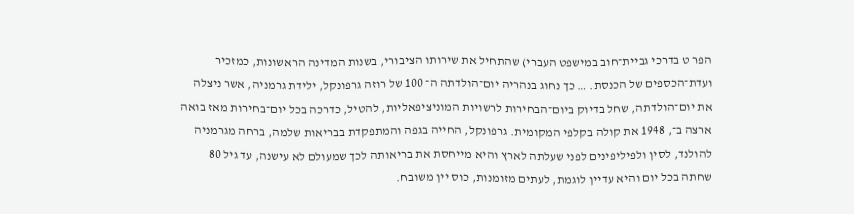הפר ט בדרכי גביית־חוב במישפט העברי) שהתחיל את שירותו הציבורי, בשנות המדינה הראשונות, כמזכיר ועדת־הכספים של הכנסת. … כך נחוג בנהריה יום־הולדתה ה־ 100 של רוזה גרפונקל, ילידת גרמניה, אשר ניצלה את יום־הולדתה, שחל בדיוק ביום־הבחירות לרשויות המוניציפאליות, להטיל, כדרכה בכל יום־בחירות מאז בואה ארצה ב־, 1948 את קולה בקלפי המקומית. גרפונקל, החייה בגפה והמתפקדת בבריאות שלמה, ברחה מגרמניה להולנד, לסין ולפיליפינים לפני שעלתה לארץ והיא מייחסת את בריאותה לכך שמעולם לא עישנה, עד גיל 80 שחתה בכל יום והיא עדיין לוגמת, לעתים מזומנות, כוס יין משובח.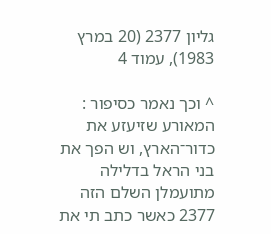גליון 2377 (20 במרץ 1983), עמוד 4

^ וכך נאמר כסיפור : המאורע שזיעזע את כדור־הארץ, וש הפך את בני הראל בדלילה מתועמלן השלם הזה 2377 כאשר כתב תי את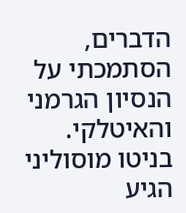הדברים, הסתמכתי על הנסיון הגרמני והאיטלקי. בניטו מוסוליני הגיע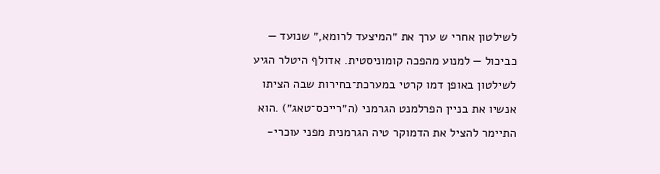לשילטון אחרי ש ערך את ״המיצעד לרומא,״ שנועד — כביכול — למנוע מהפכה קומוניסטית. אדולף היטלר הגיע לשילטון באופן דמו קרטי במערכת־בחירות שבה הציתו אנשיו את בניין הפרלמנט הגרמני (ה״רייכס־טאג״) .הוא התיימר להציל את הדמוקר טיה הגרמנית מפני עוכרי-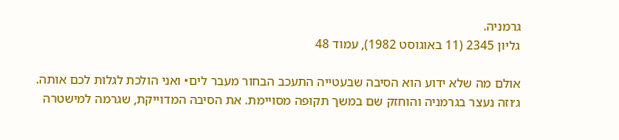גרמניה.
גליון 2345 (11 באוגוסט 1982), עמוד 48

אולם מה שלא ידוע הוא הסיבה שבעטייה התעכב הבחור מעבר לים• ואני הולכת לגלות לכם אותה. ג׳וזה נעצר בגרמניה והוחזק שם במשך תקופה מסויימת. את הסיבה המדוייקת, שגרמה למישטרה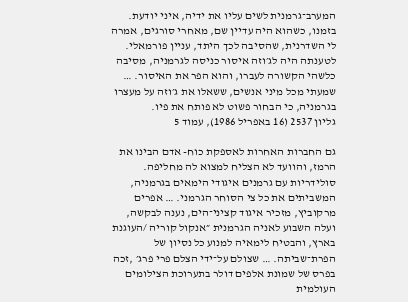המערב־גרמנית לשים עליו את ידיה, איני יודעת. בזמנו, כשהוא היה עדיין שם, מאחרי סורגים, אמרה לי השדרנית, שהסיבה לכך היתד, עניין פורמאלי. לטענתה היה לג׳וזה איסור כניסה לגרמניה, מסיבה כלשהי הקשורה לעברו, והוא הפר את האיסור. … שמעתי מכל מיני אנשים, ששאלו את ג׳וזה על מעצרו בגרמניה, כי הבחור פשוט לא פותח את פיו.
גליון 2537 (16 באפריל 1986), עמוד 5

גם החברות האחרות לאספקת כוח- אדם הבינו את הרמז, והוועד לא הצליח למצוא לה מחליפה. סולידריות עם גרמנים איגודי הימאים בגרמניה, המשביתים את כל צי הסוחר הגרמני. … אפרים מרקוביץ, מזכיר איגוד קציני־הים, נענה לבקשה, ועלה השבוע לאניה הגרמנית ״אנקול קוריה /העוגנת בארץ, והבטיח לימאיה למנוע כל נסיון של הפרת־שביתה. … שצולם על־ידי הצלם פרי פרג׳ ,זכה בפרס של שמונת אלפים דולר בתערוכת הצילומים העולמית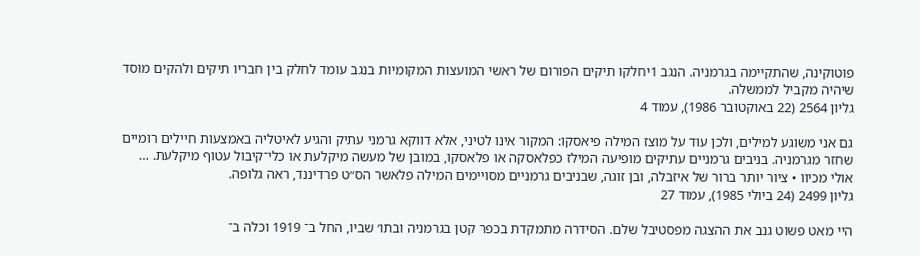פוטוקינה, שהתקיימה בגרמניה. הנגב 1יחלקו תיקים הפורום של ראשי המועצות המקומיות בנגב עומד לחלק בין חבריו תיקים ולהקים מוסד שיהיה מקביל לממשלה.
גליון 2564 (22 באוקטובר 1986), עמוד 4

גם אני משוגע למילים, ולכן עוד על מוצז המילה פיאסקו: המקור אינו לטיני, אלא דווקא גרמני עתיק והגיע לאיטליה באמצעות חיילים רומיים שחזר מגרמניה. בניבים גרמניים עתיקים מופיעה המילז כפלאסקה או פלאסקו, במובן של מעשה מיקלעת או כלי־קיבול עטוף מיקלעת. … אולי מכיוו • ציור יותר ברור של איזבלה, ובן זוגה, שבניבים גרמניים מסויימים המילה פלאשר הס״ט פרדיננד, ראה גלופה.
גליון 2499 (24 ביולי 1985), עמוד 27

היי מאט פשוט גנב את ההצגה מפסטיבל שלם. הסידרה מתמקדת בכפר קטן בגרמניה ובתו׳ שביו, החל ב־ 1919 וכלה ב־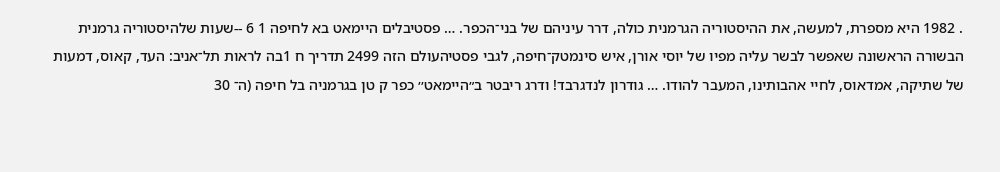. 1982 היא מספרת, למעשה, את ההיסטוריה הגרמנית כולה, דרר עיניהם של בני־הכפר. … פסטיבלים היימאט בא לחיפה 1 6 --שעות שלהיסטוריה גרמנית הבשורה הראשונה שאפשר לבשר עליה מפיו של יוסי אורן, איש סינמטק־חיפה, לגבי פסטיהעולם הזה 2499 תדריך ח 1בה לראות תל־אניב: העד, קאוס, דמעות של שתיקה, אמדאוס, לחיי אהבותינו, המעבר להודו. … גודרון לנדגרבד! ודרג ריבטר ב״היימאט׳׳ כפר ק טן בגרמניה בל חיפה (ה־ 30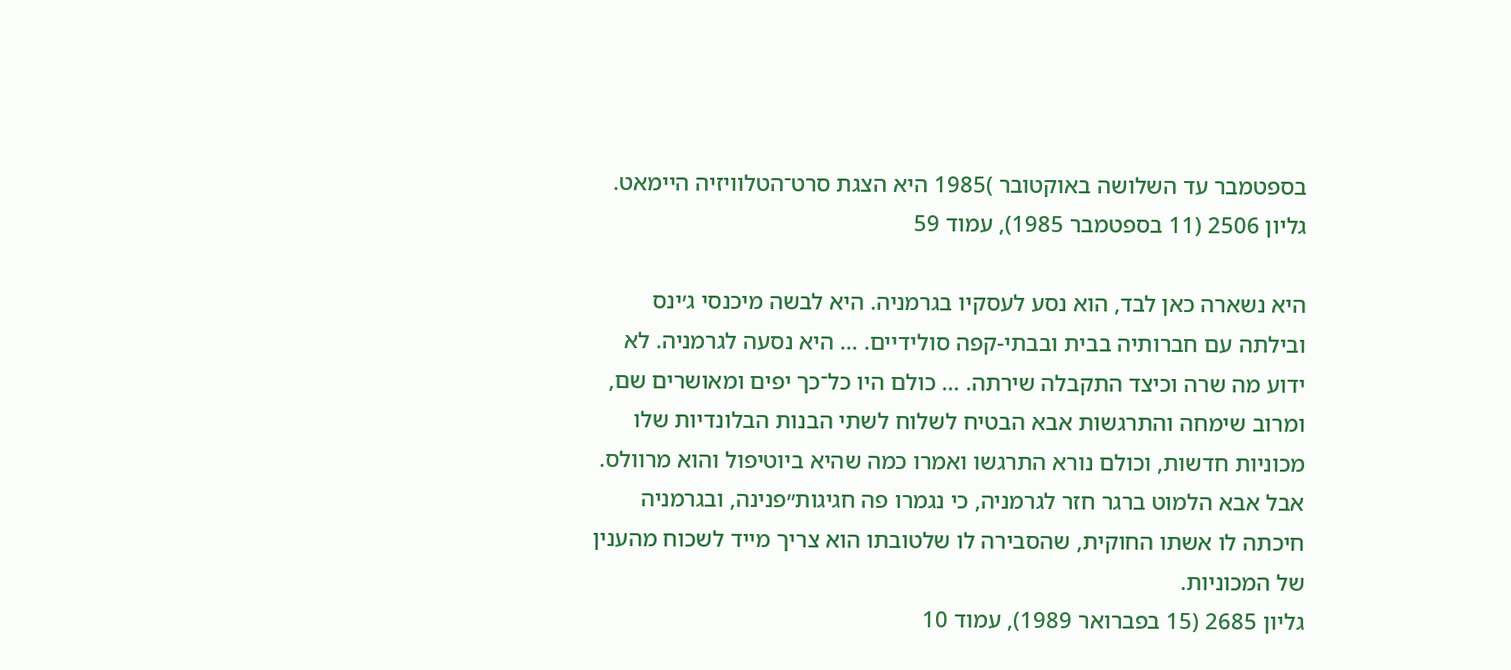בספטמבר עד השלושה באוקטובר )1985 היא הצגת סרט־הטלוויזיה היימאט.
גליון 2506 (11 בספטמבר 1985), עמוד 59

היא נשארה כאן לבד, הוא נסע לעסקיו בגרמניה. היא לבשה מיכנסי ג׳ינס ובילתה עם חברותיה בבית ובבתי-קפה סולידיים. … היא נסעה לגרמניה. לא ידוע מה שרה וכיצד התקבלה שירתה. … כולם היו כל־כך יפים ומאושרים שם, ומרוב שימחה והתרגשות אבא הבטיח לשלוח לשתי הבנות הבלונדיות שלו מכוניות חדשות, וכולם נורא התרגשו ואמרו כמה שהיא ביוטיפול והוא מרוולס. אבל אבא הלמוט ברגר חזר לגרמניה, כי נגמרו פה חגיגות״פנינה, ובגרמניה חיכתה לו אשתו החוקית, שהסבירה לו שלטובתו הוא צריך מייד לשכוח מהענין של המכוניות.
גליון 2685 (15 בפברואר 1989), עמוד 10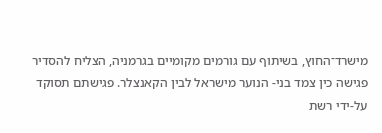מישרד־החוץ, בשיתוף עם גורמים מקומיים בגרמניה, הצליח להסדיר פגישה כין צמד בני- הנוער מישראל לבין הקאנצלר. פגישתם תסוקד על-ידי רשת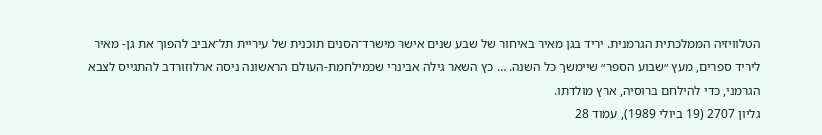הטלוויזיה הממלכתית הגרמנית. יריד בגן מאיר באיחור של שבע שנים אישר מישרד־הסנים תוכנית של עיריית תל־אביב להפוך את גן- מאיר ליריד ספרים, מעץ ״שבוע הספר״ שיימשך כל השנה. … כץ השאר גילה אבינרי שכמילחמת-העולם הראשונה ניסה ארלוזורדב להתגייס לצבא הגרמני, כדי להילחם ברוסיה, ארץ מולדתו.
גליון 2707 (19 ביולי 1989), עמוד 28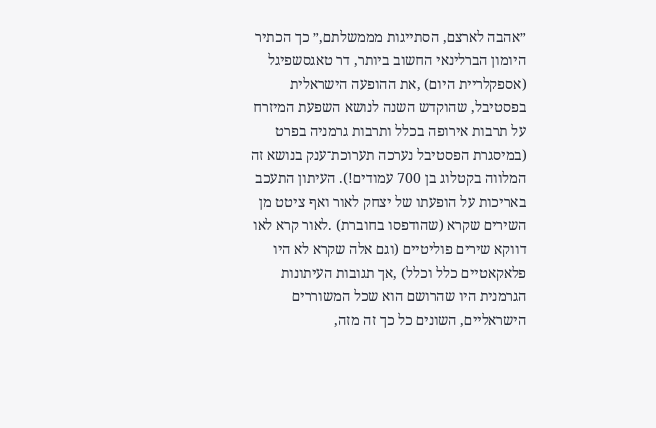״אהבה לארצם, הסתייגות מממשלתם,״ כך הכתיר היומון הברלינאי החשוב ביותר, דר טאגסשפיגל (אספקלריית היום) ,את ההופעה הישראלית בפסטיבל, שהוקדש השנה לנושא השפעת המיזרח על תרבות אירופה בכלל ותרבות גרמניה בפרט (במיסגרת הפסטיבל נערכה תערוכת־ענק בנושא זה המלווה בקטלוג בן 700 עמודים!). העיתון התעכב באריכות על הופעתו של יצחק לאור ואף ציטט מן השירים שקרא (שהודפסו בחוברת) .לאור קרא לאו דווקא שירים פוליטיים (וגם אלה שקרא לא היו פלאקאטיים כלל וכלל) ,אך תגובות העיתונות הגרמנית היו שהרושם הוא שכל המשוררים הישראליים, השונים כל כך זה מזה,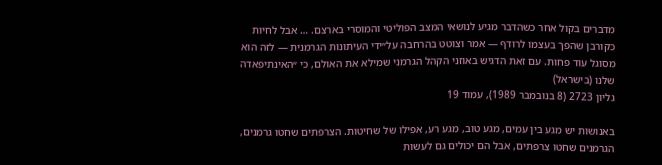מדברים בקול אחר כשהדבר מגיע לנושאי המצב הפוליטי והמוסרי בארצם. … אבל לחיות כקורבן שהפך בעצמו לרודף — אמר וצוטט בהרחבה על״ידי העיתונות הגרמנית — לזה הוא מסוגל עוד פחות. עם זאת הדגיש באוזני הקהל הגרמני שמילא את האולם, כי ״האינתיפאדה שלנו (בישראל)
גליון 2723 (8 בנובמבר 1989), עמוד 19

באנושות יש מגע בין עמים, מגע טוב, מגע רע, אפילו של שחיטות. הצרפתים שחטו גרמנים, הגרמנים שחטו צרפתים, אבל הם יכולים גם לעשות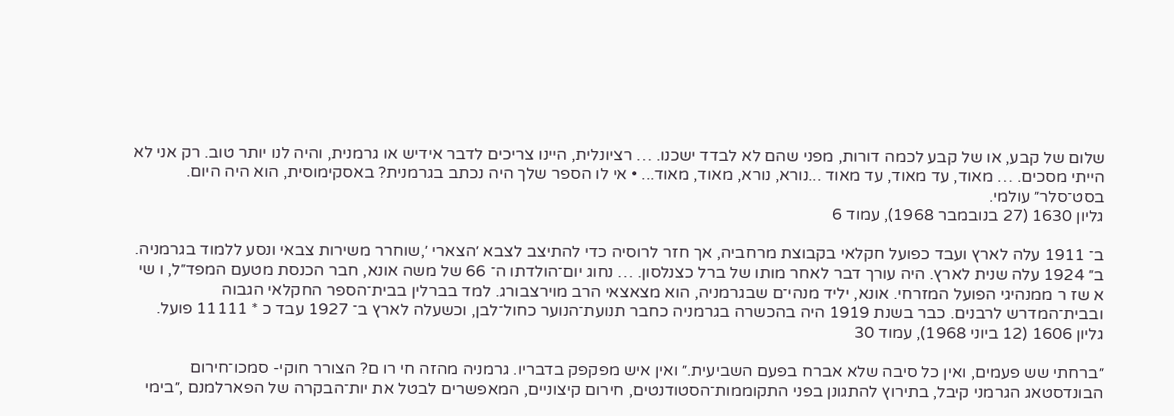שלום של קבע, או של קבע לכמה דורות, מפני שהם לא לבדד ישכנו. … רציונלית, היינו צריכים לדבר אידיש או גרמנית, והיה לנו יותר טוב. רק אני לא הייתי מסכים. … מאוד, עד מאוד, עד מאוד ...נורא, נורא, מאוד, מאוד... • אי לו הספר שלך היה נכתב בגרמנית? באסקימוסית, הוא היה היום. בסט־סלר״ עולמי.
גליון 1630 (27 בנובמבר 1968), עמוד 6

ב־ 1911 עלה לארץ ועבד כפועל חקלאי בקבוצת מרחביה, אך חזר לרוסיה כדי להתיצב לצבא ׳הצארי ׳,שוחרר משירות צבאי ונסע ללמוד בגרמניה. ב״ 1924 עלה שנית לארץ. היה עורך דבר לאחר מותו של ברל כצנלסון. … נחוג יום־הולדתו ה־ 66 של משה אונא, חבר הכנסת מטעם המפד״ל, ו שי א שז ר ממנהיגי הפועל המזרחי. אונא, יליד מנהי־ם שבגרמניה, הוא מצאצאי הרב מוירצבורג. למד בברלין בבית־הספר החקלאי הגבוה ובבית־המדרש לרבנים. כבר בשנת 1919 היה בהכשרה בגרמניה כחבר תנועת־הנוער כחול־לבן, וכשעלה לארץ ב־ 1927 עבד כ * 11111 פועל.
גליון 1606 (12 ביוני 1968), עמוד 30

״ברחתי שש פעמים, ואין כל סיבה שלא אברח בפעם השביעית.״ ואין איש מפקפק בדבריו. גרמניה מהזה חי רו ם? הצורר חוקי- סמכו־חירום הבונדסטאג הגרמני קיבל, בתירוץ להתגונן בפני התקוממות־הסטודנטים, חירום קיצוניים, המאפשרים לבטל את יות־הבקרה של הפארלמנם ,״בימי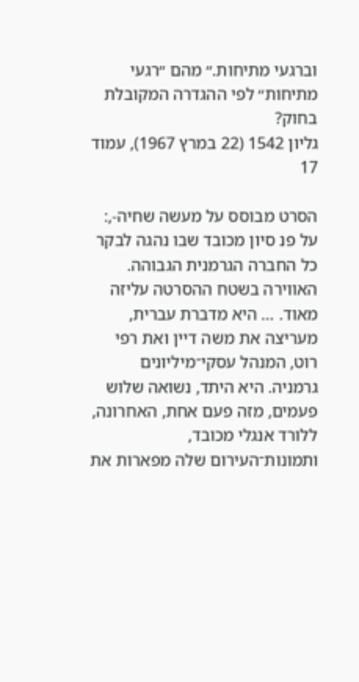וברגעי מתיחות.״ מהם ״רגעי מתיחות״ לפי ההגדרה המקובלת בחוק?
גליון 1542 (22 במרץ 1967), עמוד 17

הסרט מבוסס על מעשה שחיה-,: על פנ סיון מכובד שבו נהגה לבקר כל החברה הגרמנית הגבוהה. האווירה בשטח ההסרטה עליזה מאוד. … היא מדברת עברית, מעריצה את משה דיין ואת רפי רוט, המנהל עסקי־מיליונים גרמניה. היא היתד, נשואה שלוש פעמים, מזה פעם אחת, האחרונה, ללורד אנגלי מכובד, ותמונות־העירום שלה מפארות את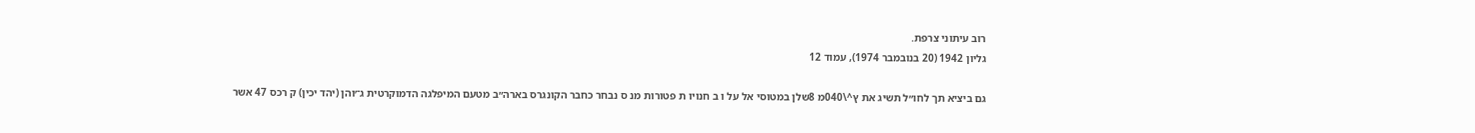רוב עיתוני צרפת.
גליון 1942 (20 בנובמבר 1974), עמוד 12

גם ביציא תך לחו״ל תשיג את ץ^\040מ 8שלן במטוסי אל על ו ב חנויו ת פטורות מנ ס נבחר כחבר הקונגרס בארה״ב מטעם המיפלגה הדמוקרטית ג־׳והן (יהד יכין) ק רכס 47 אשר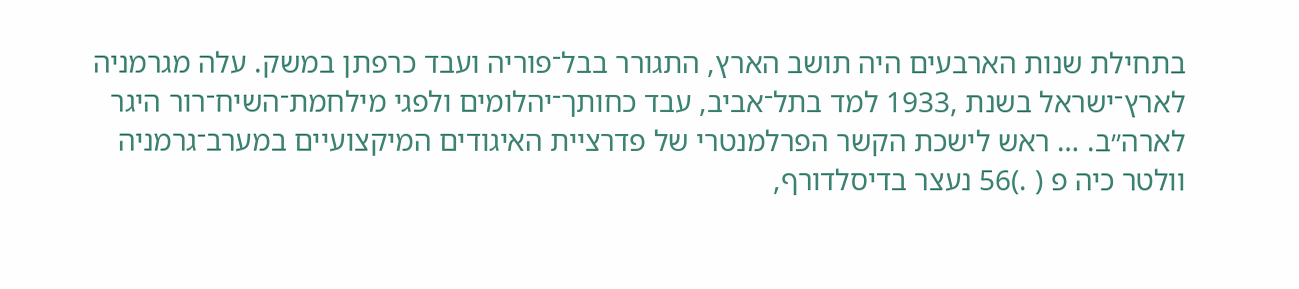בתחילת שנות הארבעים היה תושב הארץ, התגורר בבל־פוריה ועבד כרפתן במשק. עלה מגרמניה לארץ־ישראל בשנת ,1933 למד בתל־אביב, עבד כחותך־יהלומים ולפגי מילחמת־השיח־רור היגר לארה״ב. … ראש לישכת הקשר הפרלמנטרי של פדרציית האיגודים המיקצועיים במערב־גרמניה וולטר כיה פ ( .)56 נעצר בדיסלדורף,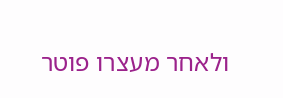ולאחר מעצרו פוטר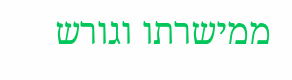ממישרתו וגורש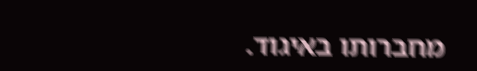מחברותו באיגוד.